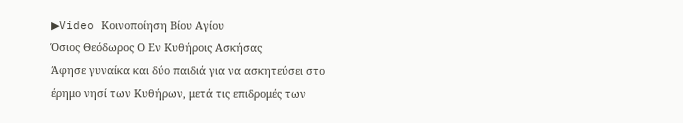▶Video Κοινοποίηση Βίου Αγίου
Όσιος Θεόδωρος Ο Εν Κυθήροις Ασκήσας
Άφησε γυναίκα και δύο παιδιά για να ασκητεύσει στο έρημο νησί των Κυθήρων, μετά τις επιδρομές των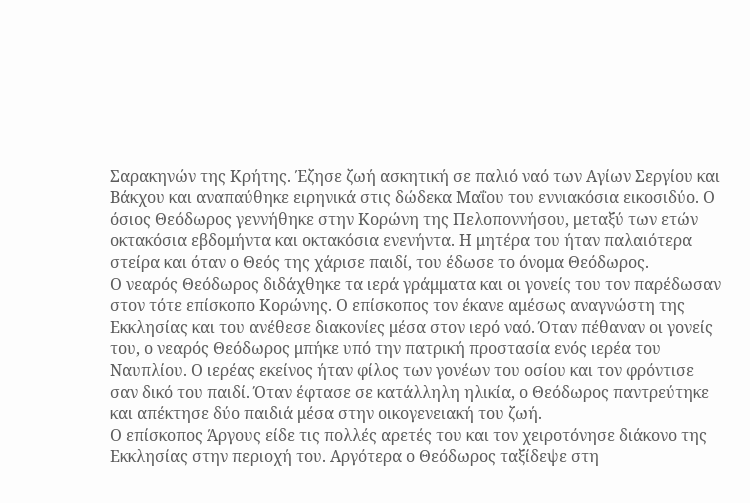Σαρακηνών της Κρήτης. Έζησε ζωή ασκητική σε παλιό ναό των Αγίων Σεργίου και Βάκχου και αναπαύθηκε ειρηνικά στις δώδεκα Μαΐου του εννιακόσια εικοσιδύο. Ο όσιος Θεόδωρος γεννήθηκε στην Κορώνη της Πελοποννήσου, μεταξύ των ετών οκτακόσια εβδομήντα και οκτακόσια ενενήντα. Η μητέρα του ήταν παλαιότερα στείρα και όταν ο Θεός της χάρισε παιδί, του έδωσε το όνομα Θεόδωρος.
Ο νεαρός Θεόδωρος διδάχθηκε τα ιερά γράμματα και οι γονείς του τον παρέδωσαν στον τότε επίσκοπο Κορώνης. Ο επίσκοπος τον έκανε αμέσως αναγνώστη της Εκκλησίας και του ανέθεσε διακονίες μέσα στον ιερό ναό. Όταν πέθαναν οι γονείς του, ο νεαρός Θεόδωρος μπήκε υπό την πατρική προστασία ενός ιερέα του Ναυπλίου. Ο ιερέας εκείνος ήταν φίλος των γονέων του οσίου και τον φρόντισε σαν δικό του παιδί. Όταν έφτασε σε κατάλληλη ηλικία, ο Θεόδωρος παντρεύτηκε και απέκτησε δύο παιδιά μέσα στην οικογενειακή του ζωή.
Ο επίσκοπος Άργους είδε τις πολλές αρετές του και τον χειροτόνησε διάκονο της Εκκλησίας στην περιοχή του. Αργότερα ο Θεόδωρος ταξίδεψε στη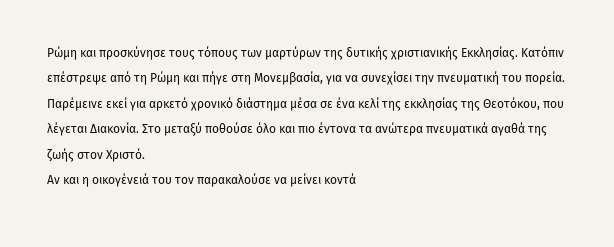Ρώμη και προσκύνησε τους τόπους των μαρτύρων της δυτικής χριστιανικής Εκκλησίας. Κατόπιν επέστρεψε από τη Ρώμη και πήγε στη Μονεμβασία, για να συνεχίσει την πνευματική του πορεία. Παρέμεινε εκεί για αρκετό χρονικό διάστημα μέσα σε ένα κελί της εκκλησίας της Θεοτόκου, που λέγεται Διακονία. Στο μεταξύ ποθούσε όλο και πιο έντονα τα ανώτερα πνευματικά αγαθά της ζωής στον Χριστό.
Αν και η οικογένειά του τον παρακαλούσε να μείνει κοντά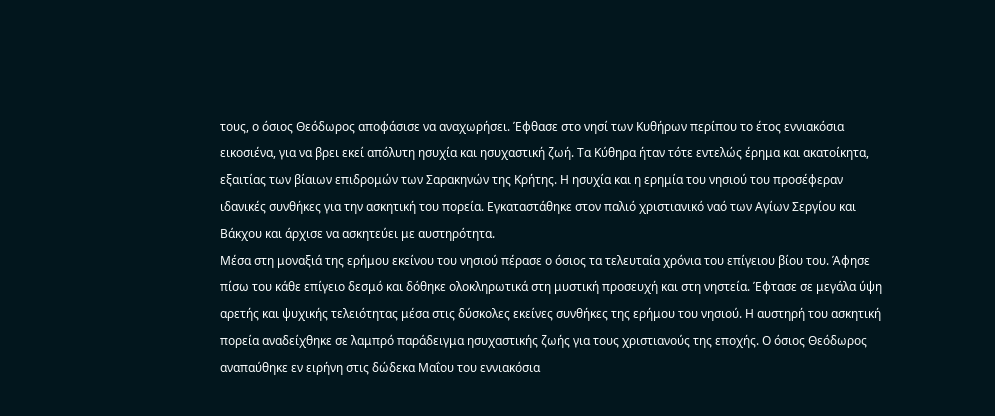τους, ο όσιος Θεόδωρος αποφάσισε να αναχωρήσει. Έφθασε στο νησί των Κυθήρων περίπου το έτος εννιακόσια εικοσιένα, για να βρει εκεί απόλυτη ησυχία και ησυχαστική ζωή. Τα Κύθηρα ήταν τότε εντελώς έρημα και ακατοίκητα, εξαιτίας των βίαιων επιδρομών των Σαρακηνών της Κρήτης. Η ησυχία και η ερημία του νησιού του προσέφεραν ιδανικές συνθήκες για την ασκητική του πορεία. Εγκαταστάθηκε στον παλιό χριστιανικό ναό των Αγίων Σεργίου και Βάκχου και άρχισε να ασκητεύει με αυστηρότητα.
Μέσα στη μοναξιά της ερήμου εκείνου του νησιού πέρασε ο όσιος τα τελευταία χρόνια του επίγειου βίου του. Άφησε πίσω του κάθε επίγειο δεσμό και δόθηκε ολοκληρωτικά στη μυστική προσευχή και στη νηστεία. Έφτασε σε μεγάλα ύψη αρετής και ψυχικής τελειότητας μέσα στις δύσκολες εκείνες συνθήκες της ερήμου του νησιού. Η αυστηρή του ασκητική πορεία αναδείχθηκε σε λαμπρό παράδειγμα ησυχαστικής ζωής για τους χριστιανούς της εποχής. Ο όσιος Θεόδωρος αναπαύθηκε εν ειρήνη στις δώδεκα Μαΐου του εννιακόσια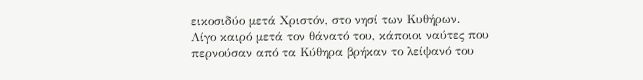εικοσιδύο μετά Χριστόν, στο νησί των Κυθήρων.
Λίγο καιρό μετά τον θάνατό του, κάποιοι ναύτες που περνούσαν από τα Κύθηρα βρήκαν το λείψανό του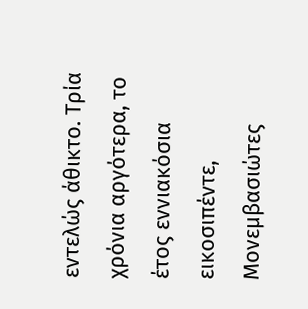εντελώς άθικτο. Τρία χρόνια αργότερα, το έτος εννιακόσια εικοσιπέντε, Μονεμβασιώτες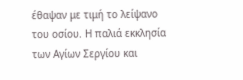έθαψαν με τιμή το λείψανο του οσίου. Η παλιά εκκλησία των Αγίων Σεργίου και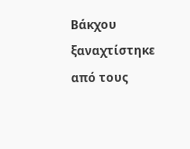Βάκχου ξαναχτίστηκε από τους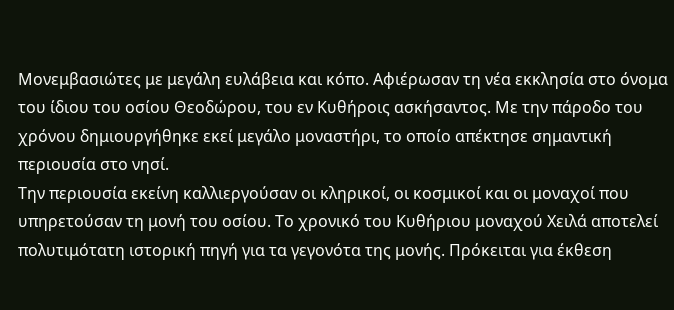Μονεμβασιώτες με μεγάλη ευλάβεια και κόπο. Αφιέρωσαν τη νέα εκκλησία στο όνομα του ίδιου του οσίου Θεοδώρου, του εν Κυθήροις ασκήσαντος. Με την πάροδο του χρόνου δημιουργήθηκε εκεί μεγάλο μοναστήρι, το οποίο απέκτησε σημαντική περιουσία στο νησί.
Την περιουσία εκείνη καλλιεργούσαν οι κληρικοί, οι κοσμικοί και οι μοναχοί που υπηρετούσαν τη μονή του οσίου. Το χρονικό του Κυθήριου μοναχού Χειλά αποτελεί πολυτιμότατη ιστορική πηγή για τα γεγονότα της μονής. Πρόκειται για έκθεση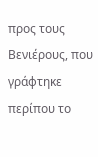προς τους Βενιέρους, που γράφτηκε περίπου το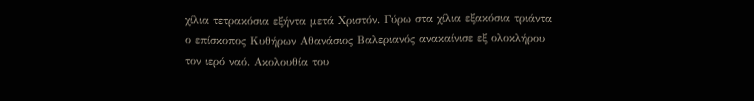χίλια τετρακόσια εξήντα μετά Χριστόν. Γύρω στα χίλια εξακόσια τριάντα ο επίσκοπος Κυθήρων Αθανάσιος Βαλεριανός ανακαίνισε εξ ολοκλήρου τον ιερό ναό. Ακολουθία του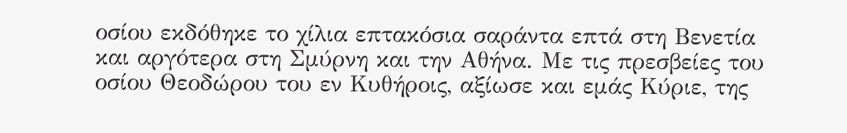οσίου εκδόθηκε το χίλια επτακόσια σαράντα επτά στη Βενετία και αργότερα στη Σμύρνη και την Αθήνα. Με τις πρεσβείες του οσίου Θεοδώρου του εν Κυθήροις, αξίωσε και εμάς Κύριε, της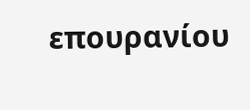επουρανίου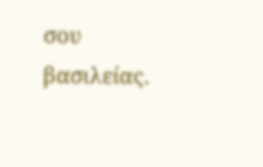σου βασιλείας.